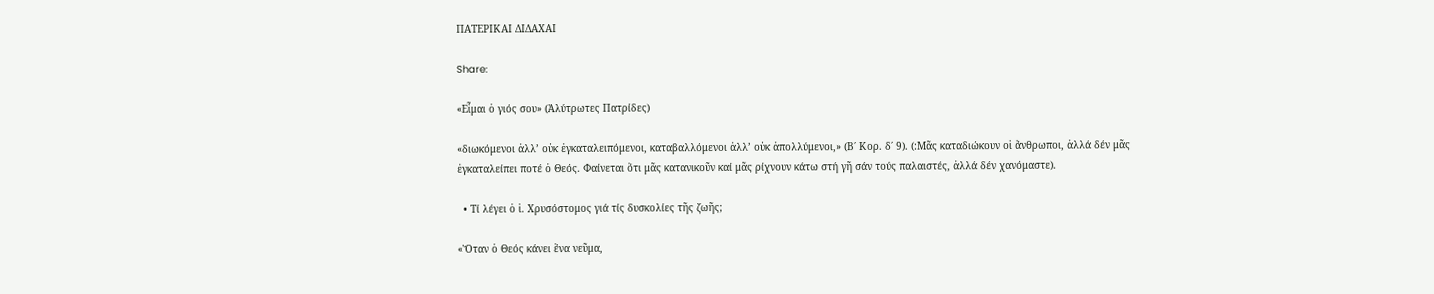ΠΑΤΕΡΙΚΑΙ ΔΙΔΑΧΑΙ

Share:

«Εἶμαι ὁ γιός σου» (Ἀλύτρωτες Πατρίδες)

«διωκόμενοι ἀλλ’ οὐκ ἐγκαταλειπόμενοι, καταβαλλόμενοι ἀλλ’ οὐκ ἀπολλύμενοι,» (Β΄ Κορ. δ΄ 9). (:Μᾶς καταδιώκουν οἱ ἄνθρωποι, ἀλλά δέν μᾶς ἐγκαταλείπει ποτέ ὁ Θεός. Φαίνεται ὅτι μᾶς κατανικοῦν καί μᾶς ρίχνουν κάτω στή γῆ σάν τούς παλαιστές, ἀλλά δέν χανόμαστε).

  • Τί λέγει ὁ ἱ. Χρυσόστομος γιά τίς δυσκολίες τῆς ζωῆς;

«Ὅταν ὁ Θεός κάνει ἕνα νεῦμα,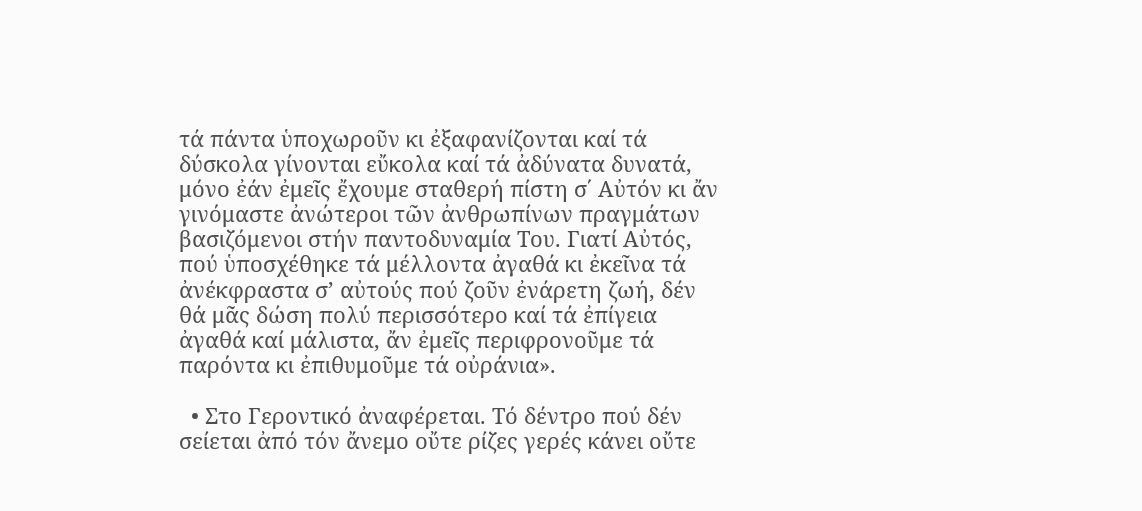τά πάντα ὑποχωροῦν κι ἐξαφανίζονται καί τά δύσκολα γίνονται εὔκολα καί τά ἀδύνατα δυνατά, μόνο ἐάν ἐμεῖς ἔχουμε σταθερή πίστη σ΄ Αὐτόν κι ἄν γινόμαστε ἀνώτεροι τῶν ἀνθρωπίνων πραγμάτων βασιζόμενοι στήν παντοδυναμία Του. Γιατί Αὐτός, πού ὑποσχέθηκε τά μέλλοντα ἀγαθά κι ἐκεῖνα τά ἀνέκφραστα σ’ αὐτούς πού ζοῦν ἐνάρετη ζωή, δέν θά μᾶς δώση πολύ περισσότερο καί τά ἐπίγεια ἀγαθά καί μάλιστα, ἄν ἐμεῖς περιφρονοῦμε τά παρόντα κι ἐπιθυμοῦμε τά οὐράνια».

  • Στο Γεροντικό ἀναφέρεται. Τό δέντρο πού δέν σείεται ἀπό τόν ἄνεμο οὔτε ρίζες γερές κάνει οὔτε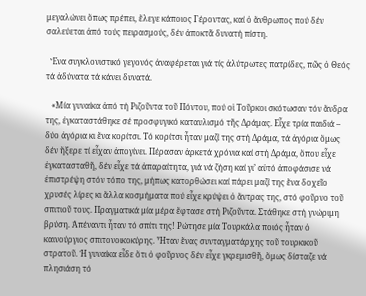μεγαλώνει ὅπως πρέπει, ἔλεγε κάποιος Γέροντας, καί ὁ ἄνθρωπος πού δέν σαλεύεται ἀπό τούς πειρασμούς, δέν ἀποκτᾶ δυνατή πίστη.

  Ἕνα συγκλονιστικό γεγονός ἀναφέρεται γιά τίς ἀλύτρωτες πατρίδες, πῶς ὁ Θεός τά ἀδύνατα τά κάνει δυνατά.

   «Μία γυναίκα ἀπό τή Ριζοῦντα τοῦ Πόντου, πού οἱ Τοῦρκοι σκότωσαν τόν ἄνδρα της, ἐγκαταστάθηκε σέ προσφυγικό καταυλισμό τῆς Δράμας. Εἶχε τρία παιδιά – δύο ἀγόρια κι ἕνα κορίτσι. Τό κορίτσι ἦταν μαζί της στή Δράμα, τά ἀγόρια ὅμως δέν ἤξερε τί εἶχαν ἀπογίνει. Πέρασαν ἀρκετά χρόνια καί στή Δράμα, ὅπου εἶχε ἐγκατασταθῆ, δέν εἶχε τά ἀπαραίτητα, γιά νά ζήση καί γι’ αὐτό ἀποφάσισε νά ἐπιστρέψη στόν τόπο της, μήπως κατορθώσει καί πάρει μαζί της ἕνα δοχεῖο χρυσές λίρες κι ἄλλα κοσμήματα πού εἶχε κρύψει ὁ ἄντρας της, στό φοῦρνο τοῦ σπιτιοῦ τους. Πραγματικά μία μέρα ἔφτασε στή Ριζοῦντα. Στάθηκε στή γνώριμη βρύση. Ἀπέναντι ἦταν τό σπίτι της! Ρώτησε μία Τουρκάλα ποιός ἦταν ὁ καινούργιος σπιτονοικοκύρης. Ἦταν ἕνας συνταγματάρχης τοῦ τουρκικοῦ στρατοῦ. Ἡ γυναίκα εἶδε ὅτι ὁ φοῦρνος δέν εἶχε γκρεμισθῆ, ὅμως δίσταζε νά πλησιάση τό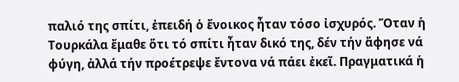παλιό της σπίτι, ἐπειδή ὁ ἔνοικος ἦταν τόσο ἰσχυρός. Ὅταν ἡ Τουρκάλα ἔμαθε ὅτι τό σπίτι ἦταν δικό της, δέν τήν ἄφησε νά φύγη, ἀλλά τήν προέτρεψε ἔντονα νά πάει ἐκεῖ. Πραγματικά ἡ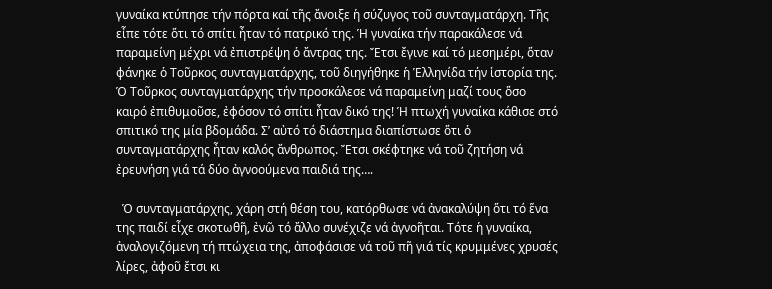γυναίκα κτύπησε τήν πόρτα καί τῆς ἄνοιξε ἡ σύζυγος τοῦ συνταγματάρχη. Τῆς εἶπε τότε ὅτι τό σπίτι ἦταν τό πατρικό της. Ἡ γυναίκα τήν παρακάλεσε νά παραμείνη μέχρι νά ἐπιστρέψη ὁ ἄντρας της. Ἔτσι ἔγινε καί τό μεσημέρι, ὅταν φάνηκε ὁ Τοῦρκος συνταγματάρχης, τοῦ διηγήθηκε ἡ Ἑλληνίδα τήν ἱστορία της. Ὁ Τοῦρκος συνταγματάρχης τήν προσκάλεσε νά παραμείνη μαζί τους ὅσο καιρό ἐπιθυμοῦσε, ἐφόσον τό σπίτι ἦταν δικό της! Ἡ πτωχή γυναίκα κάθισε στό σπιτικό της μία βδομάδα. Σ’ αὐτό τό διάστημα διαπίστωσε ὅτι ὁ συνταγματάρχης ἦταν καλός ἄνθρωπος. Ἔτσι σκέφτηκε νά τοῦ ζητήση νά ἐρευνήση γιά τά δύο ἀγνοούμενα παιδιά της….

  Ὁ συνταγματάρχης, χάρη στή θέση του, κατόρθωσε νά ἀνακαλύψη ὅτι τό ἕνα της παιδί εἶχε σκοτωθῆ, ἐνῶ τό ἄλλο συνέχιζε νά ἀγνοῆται. Τότε ἡ γυναίκα, ἀναλογιζόμενη τή πτώχεια της, ἀποφάσισε νά τοῦ πῆ γιά τίς κρυμμένες χρυσές λίρες, ἀφοῦ ἔτσι κι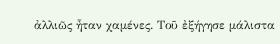ἀλλιῶς ἦταν χαμένες. Τοῦ ἐξήγησε μάλιστα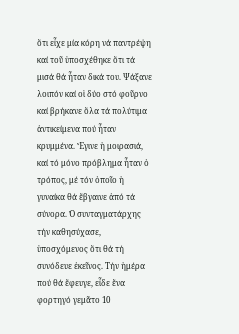ὅτι εἶχε μία κόρη νά παντρέψη καί τοῦ ὑποσχέθηκε ὅτι τά μισά θά ἦταν δικά του. Ψάξανε λοιπόν καί οἱ δύο στό φοῦρνο καί βρήκανε ὅλα τά πολύτιμα ἀντικείμενα πού ἦταν κρυμμένα. Ἔγινε ἡ μοιρασιά, καί τό μόνο πρόβλημα ἦταν ὁ τρόπος, μέ τόν ὁποῖο ἡ γυναίκα θά ἔβγαινε ἀπό τά σύνορα. Ὁ συνταγματάρχης τήν καθησύχασε, ὑποσχόμενος ὅτι θά τή συνόδευε ἐκεῖνος. Τήν ἡμέρα πού θά ἔφευγε, εἶδε ἕνα φορτηγό γεμᾶτο 10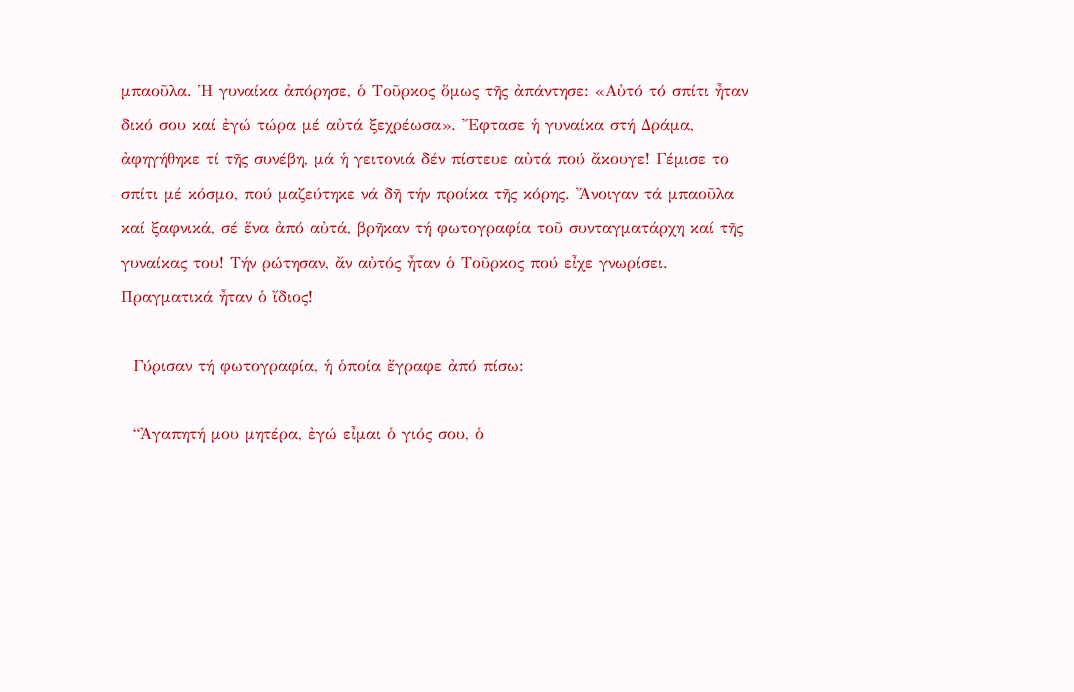μπαοῦλα. Ἡ γυναίκα ἀπόρησε, ὁ Τοῦρκος ὅμως τῆς ἀπάντησε: «Αὐτό τό σπίτι ἦταν δικό σου καί ἐγώ τώρα μέ αὐτά ξεχρέωσα». Ἔφτασε ἡ γυναίκα στή Δράμα, ἀφηγήθηκε τί τῆς συνέβη, μά ἡ γειτονιά δέν πίστευε αὐτά πού ἄκουγε! Γέμισε το σπίτι μέ κόσμο, πού μαζεύτηκε νά δῆ τήν προίκα τῆς κόρης. Ἄνοιγαν τά μπαοῦλα καί ξαφνικά, σέ ἕνα ἀπό αὐτά, βρῆκαν τή φωτογραφία τοῦ συνταγματάρχη καί τῆς γυναίκας του! Τήν ρώτησαν, ἄν αὐτός ἦταν ὁ Τοῦρκος πού εἶχε γνωρίσει. Πραγματικά ἦταν ὁ ἴδιος!

  Γύρισαν τή φωτογραφία, ἡ ὁποία ἔγραφε ἀπό πίσω:

  “Ἀγαπητή μου μητέρα, ἐγώ εἶμαι ὁ γιός σου, ὁ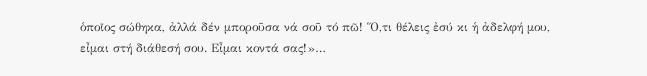ὁποῖος σώθηκα, ἀλλά δέν μποροῦσα νά σοῦ τό πῶ! Ὅ,τι θέλεις ἐσύ κι ἡ ἀδελφή μου, εἶμαι στή διάθεσή σου. Εἶμαι κοντά σας!»…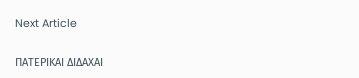Next Article

ΠΑΤΕΡΙΚΑΙ ΔΙΔΑΧΑΙ